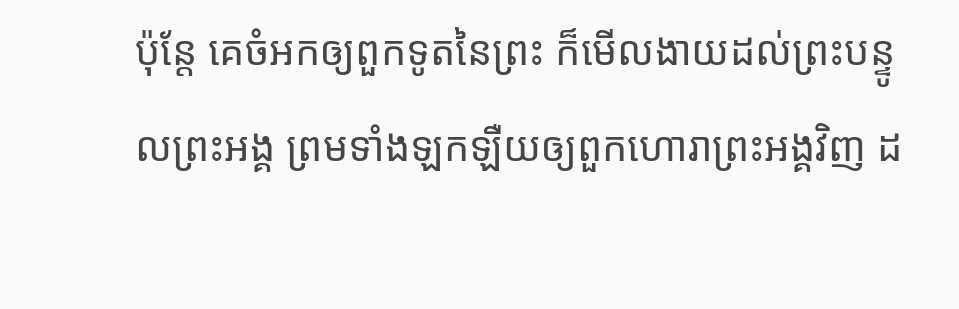ប៉ុន្តែ គេចំអកឲ្យពួកទូតនៃព្រះ ក៏មើលងាយដល់ព្រះបន្ទូលព្រះអង្គ ព្រមទាំងឡកឡឺយឲ្យពួកហោរាព្រះអង្គវិញ ដ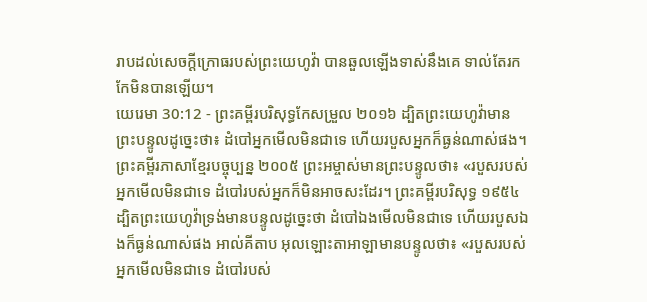រាបដល់សេចក្ដីក្រោធរបស់ព្រះយេហូវ៉ា បានឆួលឡើងទាស់នឹងគេ ទាល់តែរកកែមិនបានឡើយ។
យេរេមា 30:12 - ព្រះគម្ពីរបរិសុទ្ធកែសម្រួល ២០១៦ ដ្បិតព្រះយេហូវ៉ាមានព្រះបន្ទូលដូច្នេះថា៖ ដំបៅអ្នកមើលមិនជាទេ ហើយរបួសអ្នកក៏ធ្ងន់ណាស់ផង។ ព្រះគម្ពីរភាសាខ្មែរបច្ចុប្បន្ន ២០០៥ ព្រះអម្ចាស់មានព្រះបន្ទូលថា៖ «របួសរបស់អ្នកមើលមិនជាទេ ដំបៅរបស់អ្នកក៏មិនអាចសះដែរ។ ព្រះគម្ពីរបរិសុទ្ធ ១៩៥៤ ដ្បិតព្រះយេហូវ៉ាទ្រង់មានបន្ទូលដូច្នេះថា ដំបៅឯងមើលមិនជាទេ ហើយរបួសឯងក៏ធ្ងន់ណាស់ផង អាល់គីតាប អុលឡោះតាអាឡាមានបន្ទូលថា៖ «របួសរបស់អ្នកមើលមិនជាទេ ដំបៅរបស់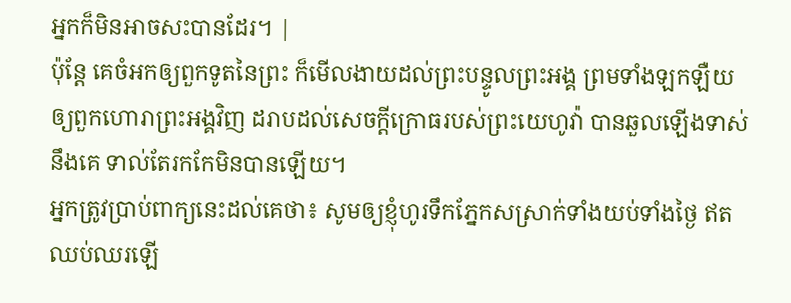អ្នកក៏មិនអាចសះបានដែរ។ |
ប៉ុន្តែ គេចំអកឲ្យពួកទូតនៃព្រះ ក៏មើលងាយដល់ព្រះបន្ទូលព្រះអង្គ ព្រមទាំងឡកឡឺយឲ្យពួកហោរាព្រះអង្គវិញ ដរាបដល់សេចក្ដីក្រោធរបស់ព្រះយេហូវ៉ា បានឆួលឡើងទាស់នឹងគេ ទាល់តែរកកែមិនបានឡើយ។
អ្នកត្រូវប្រាប់ពាក្យនេះដល់គេថា៖ សូមឲ្យខ្ញុំហូរទឹកភ្នែកសស្រាក់ទាំងយប់ទាំងថ្ងៃ ឥតឈប់ឈរឡើ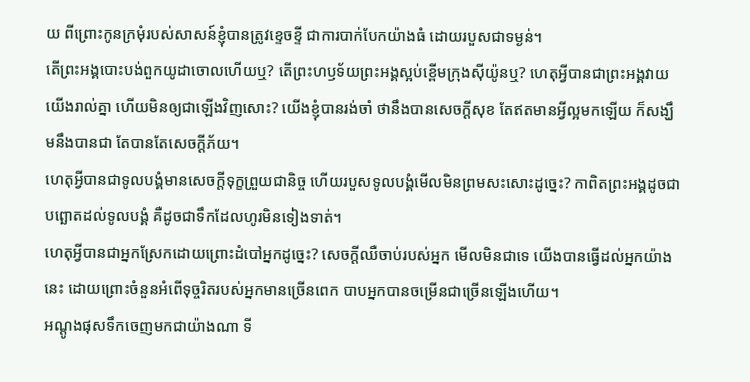យ ពីព្រោះកូនក្រមុំរបស់សាសន៍ខ្ញុំបានត្រូវខ្ទេចខ្ទី ជាការបាក់បែកយ៉ាងធំ ដោយរបួសជាទម្ងន់។
តើព្រះអង្គបោះបង់ពួកយូដាចោលហើយឬ? តើព្រះហឫទ័យព្រះអង្គស្អប់ខ្ពើមក្រុងស៊ីយ៉ូនឬ? ហេតុអ្វីបានជាព្រះអង្គវាយយើងរាល់គ្នា ហើយមិនឲ្យជាឡើងវិញសោះ? យើងខ្ញុំបានរង់ចាំ ថានឹងបានសេចក្ដីសុខ តែឥតមានអ្វីល្អមកឡើយ ក៏សង្ឃឹមនឹងបានជា តែបានតែសេចក្ដីភ័យ។
ហេតុអ្វីបានជាទូលបង្គំមានសេចក្ដីទុក្ខព្រួយជានិច្ច ហើយរបួសទូលបង្គំមើលមិនព្រមសះសោះដូច្នេះ? កាពិតព្រះអង្គដូចជាបព្ឆោតដល់ទូលបង្គំ គឺដូចជាទឹកដែលហូរមិនទៀងទាត់។
ហេតុអ្វីបានជាអ្នកស្រែកដោយព្រោះដំបៅអ្នកដូច្នេះ? សេចក្ដីឈឺចាប់របស់អ្នក មើលមិនជាទេ យើងបានធ្វើដល់អ្នកយ៉ាងនេះ ដោយព្រោះចំនួនអំពើទុច្ចរិតរបស់អ្នកមានច្រើនពេក បាបអ្នកបានចម្រើនជាច្រើនឡើងហើយ។
អណ្តូងផុសទឹកចេញមកជាយ៉ាងណា ទី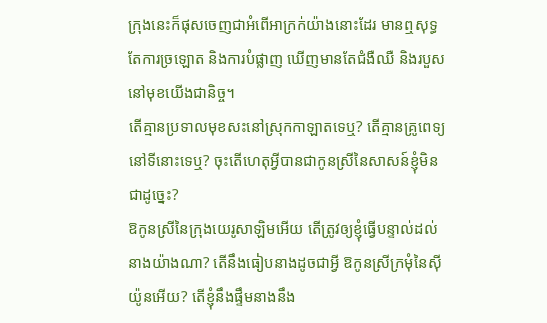ក្រុងនេះក៏ផុសចេញជាអំពើអាក្រក់យ៉ាងនោះដែរ មានឮសុទ្ធតែការច្រឡោត និងការបំផ្លាញ ឃើញមានតែជំងឺឈឺ និងរបួសនៅមុខយើងជានិច្ច។
តើគ្មានប្រទាលមុខសះនៅស្រុកកាឡាតទេឬ? តើគ្មានគ្រូពេទ្យនៅទីនោះទេឬ? ចុះតើហេតុអ្វីបានជាកូនស្រីនៃសាសន៍ខ្ញុំមិនជាដូច្នេះ?
ឱកូនស្រីនៃក្រុងយេរូសាឡិមអើយ តើត្រូវឲ្យខ្ញុំធ្វើបន្ទាល់ដល់នាងយ៉ាងណា? តើនឹងធៀបនាងដូចជាអ្វី ឱកូនស្រីក្រមុំនៃស៊ីយ៉ូនអើយ? តើខ្ញុំនឹងផ្ទឹមនាងនឹង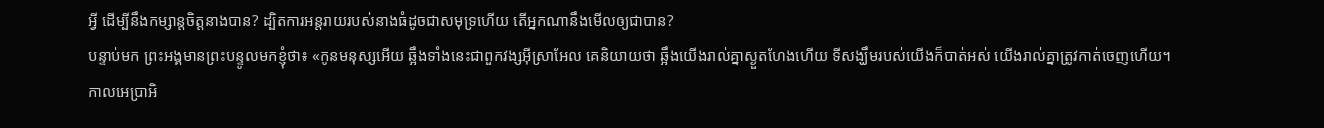អ្វី ដើម្បីនឹងកម្សាន្តចិត្តនាងបាន? ដ្បិតការអន្តរាយរបស់នាងធំដូចជាសមុទ្រហើយ តើអ្នកណានឹងមើលឲ្យជាបាន?
បន្ទាប់មក ព្រះអង្គមានព្រះបន្ទូលមកខ្ញុំថា៖ «កូនមនុស្សអើយ ឆ្អឹងទាំងនេះជាពួកវង្សអ៊ីស្រាអែល គេនិយាយថា ឆ្អឹងយើងរាល់គ្នាស្ងួតហែងហើយ ទីសង្ឃឹមរបស់យើងក៏បាត់អស់ យើងរាល់គ្នាត្រូវកាត់ចេញហើយ។
កាលអេប្រាអិ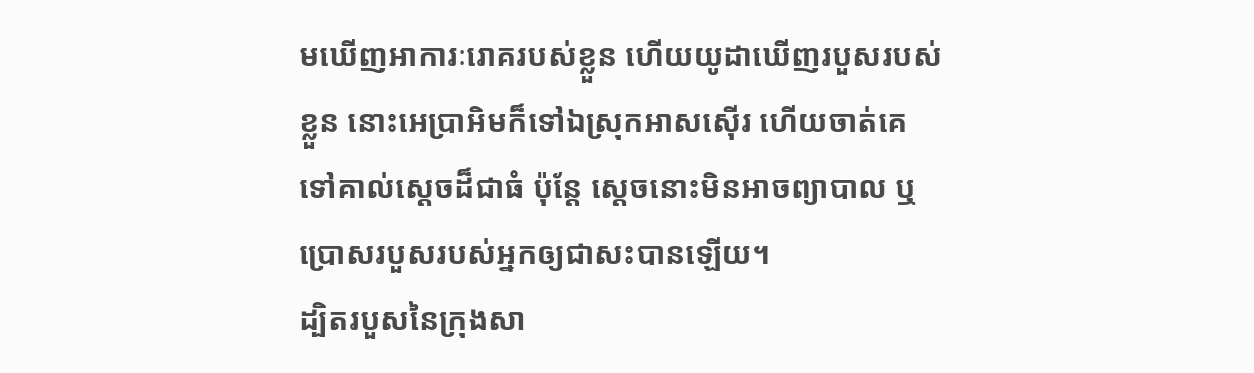មឃើញអាការៈរោគរបស់ខ្លួន ហើយយូដាឃើញរបួសរបស់ខ្លួន នោះអេប្រាអិមក៏ទៅឯស្រុកអាសស៊ើរ ហើយចាត់គេទៅគាល់ស្ដេចដ៏ជាធំ ប៉ុន្ដែ ស្ដេចនោះមិនអាចព្យាបាល ឬប្រោសរបួសរបស់អ្នកឲ្យជាសះបានឡើយ។
ដ្បិតរបួសនៃក្រុងសា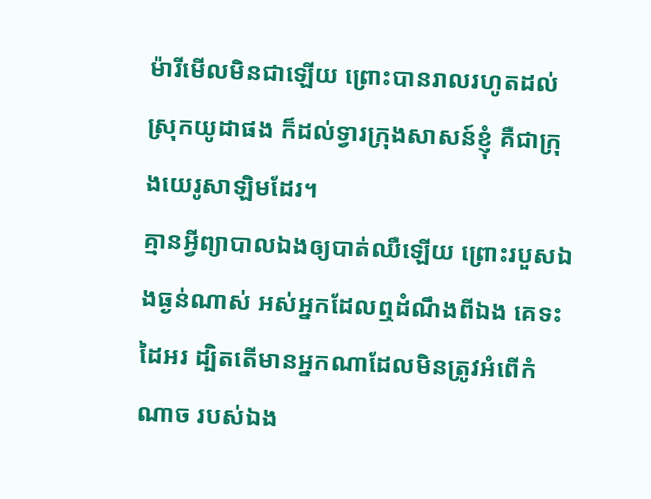ម៉ារីមើលមិនជាឡើយ ព្រោះបានរាលរហូតដល់ស្រុកយូដាផង ក៏ដល់ទ្វារក្រុងសាសន៍ខ្ញុំ គឺជាក្រុងយេរូសាឡិមដែរ។
គ្មានអ្វីព្យាបាលឯងឲ្យបាត់ឈឺឡើយ ព្រោះរបួសឯងធ្ងន់ណាស់ អស់អ្នកដែលឮដំណឹងពីឯង គេទះដៃអរ ដ្បិតតើមានអ្នកណាដែលមិនត្រូវអំពើកំណាច របស់ឯង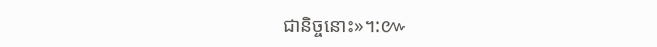ជានិច្ចនោះ»។:៚